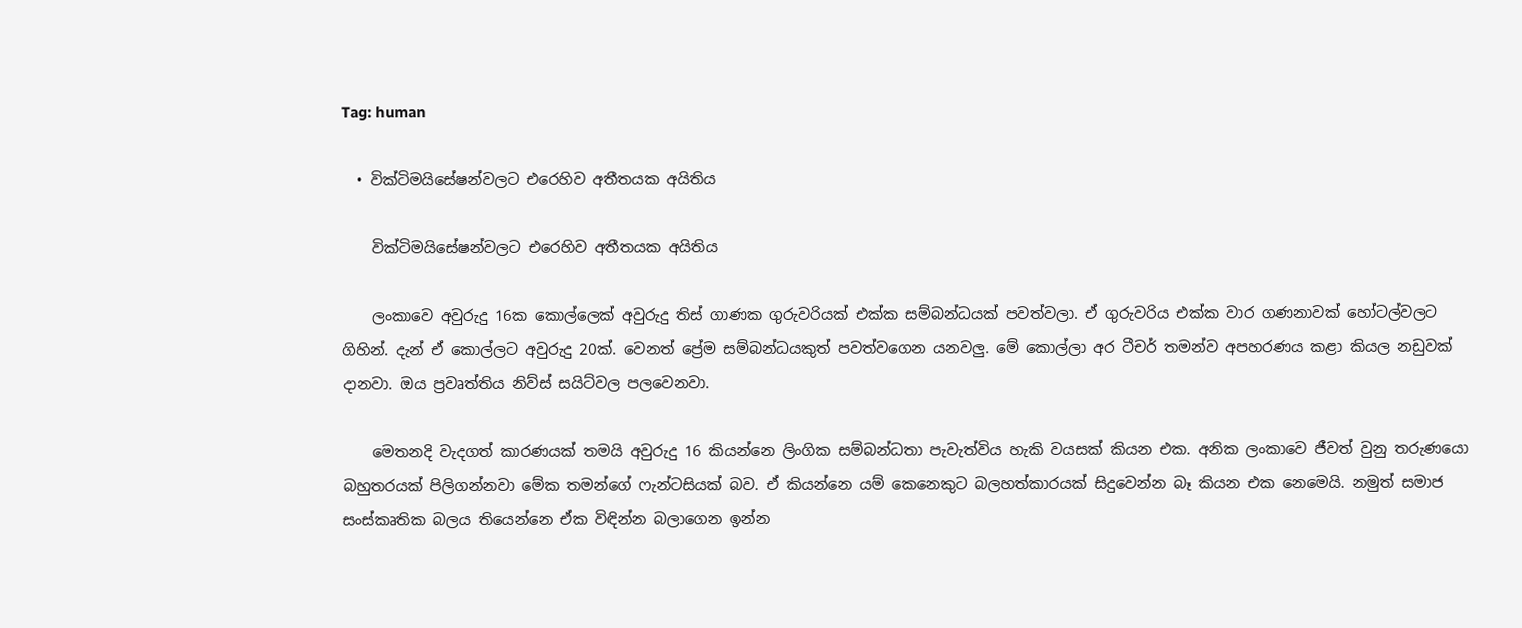Tag: human

  • වික්ටිමයිසේෂන්වලට එරෙහිව අතීතයක අයිතිය

    වික්ටිමයිසේෂන්වලට එරෙහිව අතීතයක අයිතිය

    ලංකාවෙ අවුරුදු 16ක කොල්ලෙක් අවුරුදු තිස් ගාණක ගුරුවරියක් එක්ක සම්බන්ධයක් පවත්වලා. ඒ ගුරුවරිය එක්ක වාර ගණනාවක් හෝටල්වලට ගිහින්. දැන් ඒ කොල්ලට අවුරුදු 20ක්. වෙනත් ප්‍රේම සම්බන්ධයකුත් පවත්වගෙන යනවලු. මේ කොල්ලා අර ටීචර් තමන්ව අපහරණය කළා කියල නඩුවක් දානවා. ඔය ප්‍රවෘත්තිය නිව්ස් සයිට්වල පලවෙනවා.

    මෙතනදි වැදගත් කාරණයක් තමයි අවුරුදු 16 කියන්නෙ ලිංගික සම්බන්ධතා පැවැත්විය හැකි වයසක් කියන එක. අනික ලංකාවෙ ජීවත් වුනු තරුණයො බහුතරයක් පිලිගන්නවා මේක තමන්ගේ ෆැන්ටසියක් බව. ඒ කියන්නෙ යම් කෙනෙකුට බලහත්කාරයක් සිදුවෙන්න බෑ කියන එක නෙමෙයි. නමුත් සමාජ සංස්කෘතික බලය තියෙන්නෙ ඒක විඳින්න බලාගෙන ඉන්න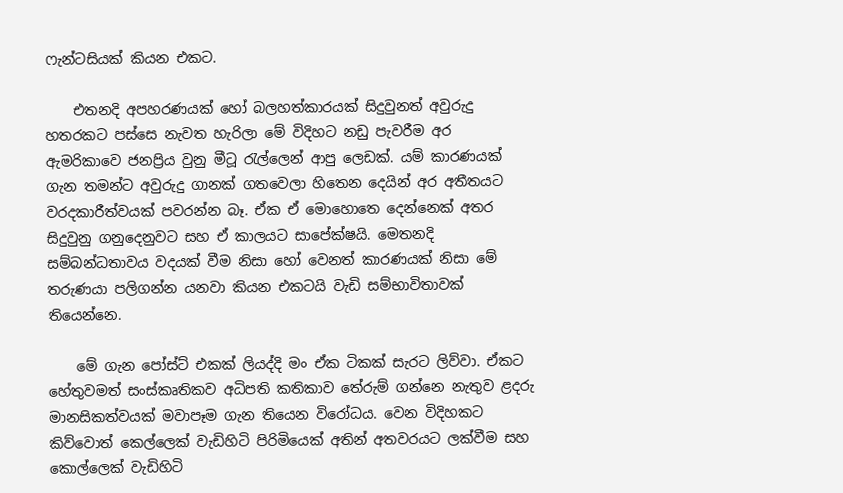ෆැන්ටසියක් කියන එකට.

    එතනදි අපහරණයක් හෝ බලහත්කාරයක් සිදුවුනත් අවුරුදු හතරකට පස්සෙ නැවත හැරිලා මේ විදිහට නඩු පැවරීම අර ඇමරිකාවෙ ජනප්‍රිය වුනු මීටූ රැල්ලෙන් ආපු ලෙඩක්. යම් කාරණයක් ගැන තමන්ට අවුරුදු ගානක් ගතවෙලා හිතෙන දෙයින් අර අතීතයට වරදකාරීත්වයක් පවරන්න බෑ. ඒක ඒ මොහොතෙ දෙන්නෙක් අතර සිදුවුනු ගනුදෙනුවට සහ ඒ කාලයට සාපේක්ෂයි. මෙතනදි සම්බන්ධතාවය වදයක් වීම නිසා හෝ වෙනත් කාරණයක් නිසා මේ තරුණයා පලිගන්න යනවා කියන එකටයි වැඩි සම්භාවිතාවක් තියෙන්නෙ.

    මේ ගැන පෝස්ට් එකක් ලියද්දි මං ඒක ටිකක් සැරට ලිව්වා. ඒකට හේතුවමත් සංස්කෘතිකව අධිපති කතිකාව තේරුම් ගන්නෙ නැතුව ළදරු මානසිකත්වයක් මවාපෑම ගැන තියෙන විරෝධය. වෙන විදිහකට කිව්වොත් කෙල්ලෙක් වැඩිහිටි පිරිමියෙක් අතින් අතවරයට ලක්වීම සහ කොල්ලෙක් වැඩිහිටි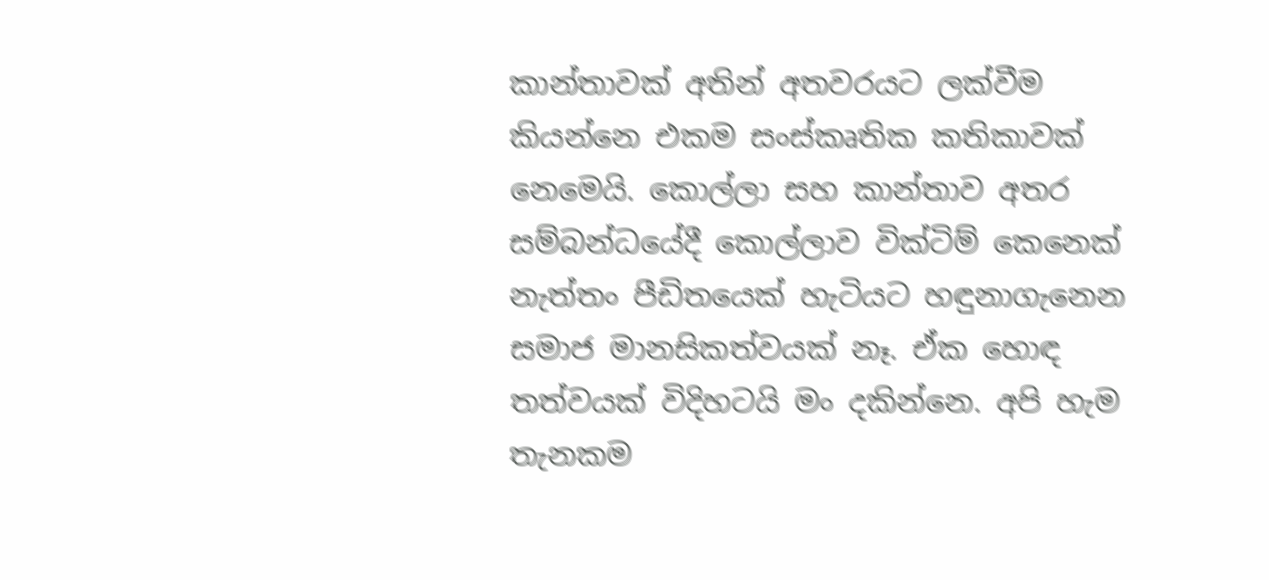කාන්තාවක් අතින් අතවරයට ලක්වීම කියන්නෙ එකම සංස්කෘතික කතිකාවක් නෙමෙයි. කොල්ලා සහ කාන්තාව අතර සම්බන්ධයේදී කොල්ලාව වික්ටිම් කෙනෙක් නැත්තං පීඩිතයෙක් හැටියට හඳුනාගැනෙන සමාජ මානසිකත්වයක් නෑ. ඒක හොඳ තත්වයක් විදිහටයි මං දකින්නෙ. අපි හැම තැනකම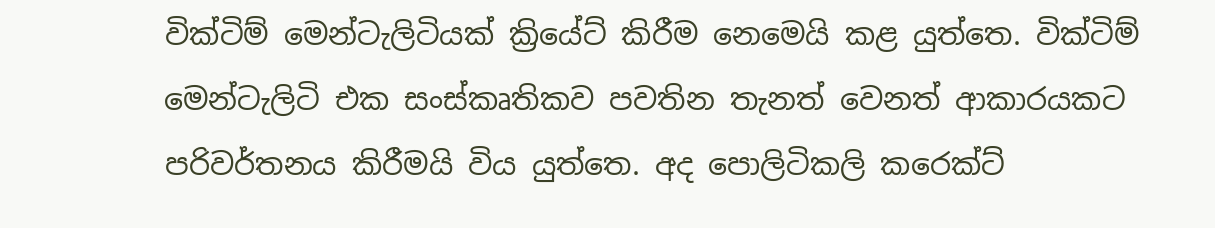වික්ටිම් මෙන්ටැලිටියක් ක්‍රි‍යේට් කිරීම නෙමෙයි කළ යුත්තෙ. වික්ටිම් මෙන්ටැලිටි එක සංස්කෘතිකව පවතින තැනත් වෙනත් ආකාරයකට පරිවර්තනය කිරීමයි විය යුත්තෙ. අද පොලිටිකලි කරෙක්ට්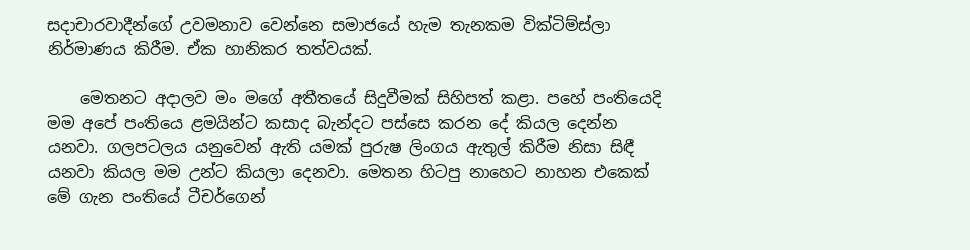සදාචාරවාදීන්ගේ උවමනාව වෙන්නෙ සමාජයේ හැම තැනකම වික්ටිම්ස්ලා නිර්මාණය කිරීම. ඒක හානිකර තත්වයක්.

    මෙතනට අදාලව මං මගේ අතීතයේ සිදුවීමක් සිහිපත් කළා. පහේ පංතියෙදි මම අපේ පංතියෙ ළමයින්ට කසාද බැන්දට පස්සෙ කරන දේ කියල දෙන්න යනවා. ගලපටලය යනුවෙන් ඇති යමක් පුරුෂ ලිංගය ඇතුල් කිරීම නිසා සිඳී යනවා කියල මම උන්ට කියලා දෙනවා. මෙතන හිටපු නාහෙට නාහන එකෙක් මේ ගැන පංතියේ ටීචර්ගෙන්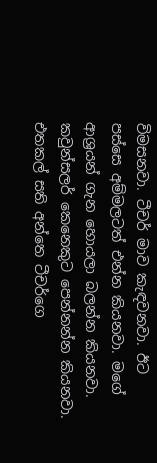විමසනවා. ටීචර් මාව කැඳවනවා. ඊට පස්සෙ අම්මලටත් එන්න කියනවා. මගේ ආශ්‍රයන් ගැන හොයලා බලන්න කියනවා. කවුන්සලර් කෙනෙකුට පෙන්නන්න කියනවා. එතකල් සති අන්තෙ ටීචර්ගෙ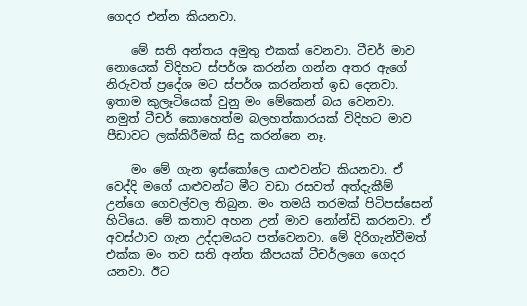ගෙදර එන්න කියනවා.

    මේ සති අන්තය අමුතු එකක් වෙනවා. ටීචර් මාව නොයෙක් විදිහට ස්පර්ශ කරන්න ගන්න අතර ඇගේ නිරුවත් ප්‍රදේශ මට ස්පර්ශ කරන්නත් ඉඩ දෙනවා. ඉතාම කුලෑටියෙක් වුනු මං මේකෙන් බය වෙනවා. නමුත් ටීචර් කොහෙත්ම බලහත්කාරයක් විදිහට මාව පීඩාවට ලක්කිරීමක් සිදු කරන්නෙ නෑ.

    මං මේ ගැන ඉස්කෝලෙ යාළුවන්ට කියනවා. ඒ වෙද්දි මගේ යාළුවන්ට මීට වඩා රසවත් අත්දැකීම් උන්ගෙ ගෙවල්වල තිබුන. මං තමයි තරමක් පිටිපස්සෙන් හිටියෙ. මේ කතාව අහන උන් මාව නෝන්ඩි කරනවා. ඒ අවස්ථාව ගැන උද්දාමයට පත්වෙනවා. මේ දිරිගැන්වීමත් එක්ක මං තව සති අන්ත කීපයක් ටීචර්ලගෙ ගෙදර යනවා. ඊට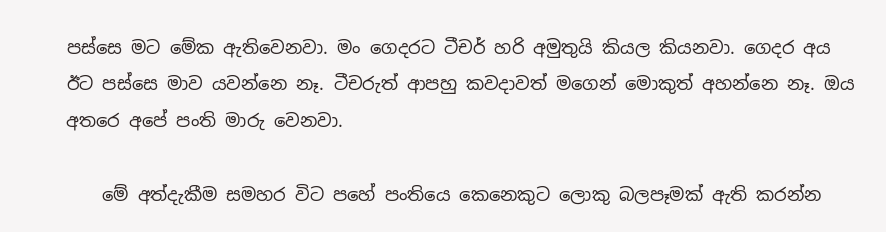පස්සෙ මට මේක ඇතිවෙනවා. මං ගෙදරට ටීචර් හරි අමුතුයි කියල කියනවා. ගෙදර අය ඊට පස්සෙ මාව යවන්නෙ නෑ. ටීචරුත් ආපහු කවදාවත් මගෙන් මොකුත් අහන්නෙ නෑ. ඔය අතරෙ අපේ පංති මාරු වෙනවා.

    මේ අත්දැකීම සමහර විට පහේ පංතියෙ කෙනෙකුට ලොකු බලපෑමක් ඇති කරන්න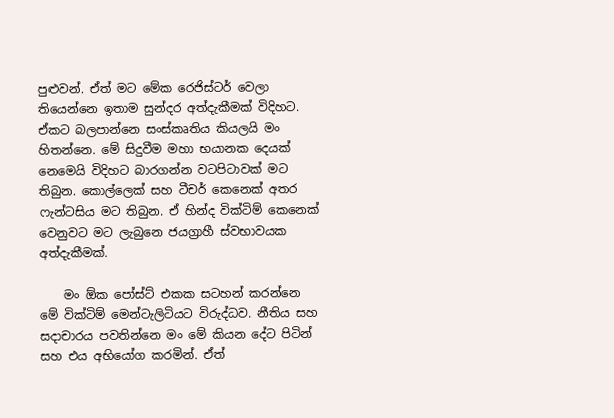පුළුවන්. ඒත් මට මේක රෙජිස්ටර් වෙලා තියෙන්නෙ ඉතාම සුන්දර අත්දැකීමක් විදිහට. ඒකට බලපාන්නෙ සංස්කෘතිය කියලයි මං හිතන්නෙ. මේ සිදුවීම මහා භයානක දෙයක් නෙමෙයි විදිහට බාරගන්න වටපිටාවක් මට තිබුන. කොල්ලෙක් සහ ටීචර් කෙනෙක් අතර ෆැන්ටසිය මට තිබුන. ඒ හින්ද වික්ටිම් කෙනෙක් වෙනුවට මට ලැබුනෙ ජයග්‍රාහී ස්වභාවයක අත්දැකීමක්.

    මං ඕක පෝස්ට් එකක සටහන් කරන්නෙ මේ වික්ටිම් මෙන්ටැලිටියට විරුද්ධව. නීතිය සහ සදාචාරය පවතින්නෙ මං මේ කියන දේට පිටින් සහ එය අභියෝග කරමින්. ඒත්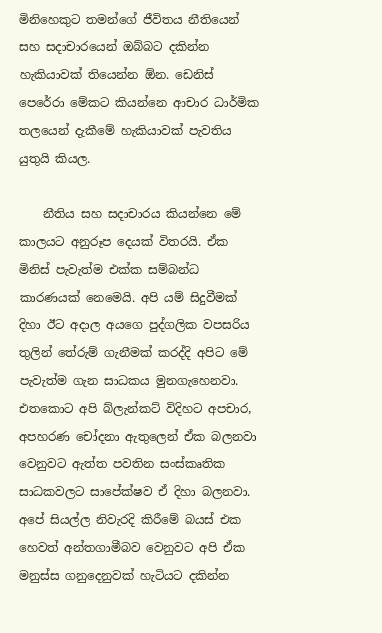මිනිහෙකුට තමන්ගේ ජීවිතය නීතියෙන් සහ සදාචා‍රයෙන් ඔබ්බට දකින්න හැකියාවක් තියෙන්න ඕන. ඩෙනිස් පෙරේරා මේකට කියන්නෙ ආචාර ධාර්මික තලයෙන් දැකීමේ හැකියාවක් පැවතිය යුතුයි කියල.

    නීතිය සහ සදාචාරය කියන්නෙ මේ කාලයට අනුරූප දෙයක් විතරයි. ඒක මිනිස් පැවැත්ම එක්ක සම්බන්ධ කාරණයක් නෙමෙයි. අපි යම් සිදුවීමක් දිහා ඊට අදාල අයගෙ පුද්ගලික වපසරිය තුලින් තේරුම් ගැනීමක් කරද්දි අපිට මේ පැවැත්ම ගැන සාධකය මුනගැහෙනවා. එතකොට අපි බ්ලැන්කට් විදිහට අපචාර, අපහරණ චෝදනා ඇතුලෙන් ඒක බලනවා වෙනුවට ඇත්ත පවතින සංස්කෘතික සාධකවලට සාපේක්ෂව ඒ දිහා බලනවා. අපේ සියල්ල නිවැරදි කිරීමේ බයස් එක හෙවත් අන්තගාමීබව වෙනුවට අපි ඒක මනුස්ස ගනුදෙනුවක් හැටියට දකින්න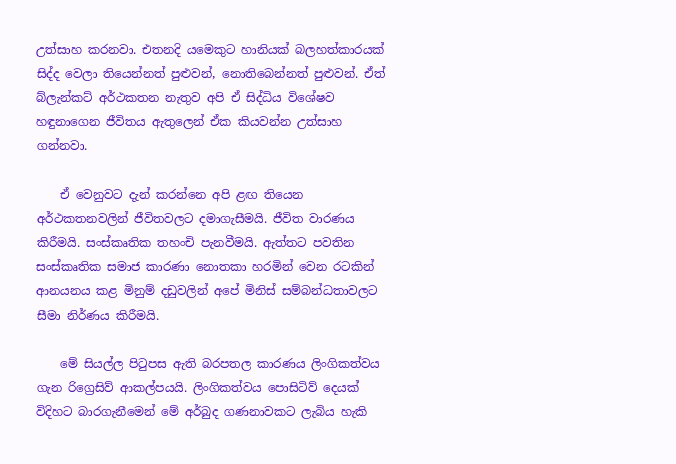උත්සාහ කරනවා. එතනදි යමෙකුට හානියක් බලහත්කාරයක් සිද්ද වෙලා තියෙන්නත් පුළුවන්, නොතිබෙන්නත් පුළුවන්. ඒත් බ්ලැන්කට් අර්ථකතන නැතුව අපි ඒ සිද්ධිය විශේෂව හඳුනාගෙන ජීවිතය ඇතුලෙන් ඒක කියවන්න උත්සාහ ගන්නවා.

    ඒ වෙනුවට දැන් කරන්නෙ අපි ළඟ තියෙන අර්ථකතනවලින් ජීවිතවලට දමාගැසීමයි. ජීවිත වාරණය කිරීමයි. සංස්කෘතික තහංචි පැනවීමයි. ඇත්තට පවතින සංස්කෘතික සමාජ කාරණා නොතකා හරමින් වෙන රටකින් ආනයනය කළ මිනුම් දඩුවලින් අපේ මිනිස් සම්බන්ධතාවලට සීමා නිර්ණය කිරීමයි.

    මේ සියල්ල පිටුපස ඇති බරපතල කාරණය ලිංගිකත්වය ගැන රිග්‍රෙසිව් ආකල්පයයි. ලිංගිකත්වය පොසිටිව් දෙයක් විදිහට බාරගැනීමෙන් මේ අර්බුද ගණනාවකට ලැබිය හැකි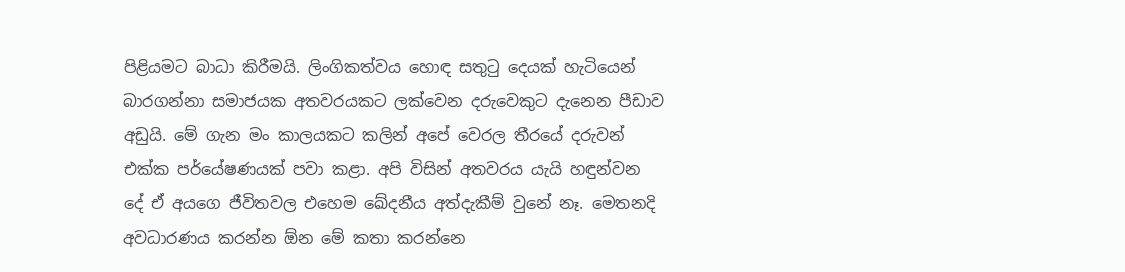පිළියමට බාධා කිරීමයි. ලිංගිකත්වය හොඳ සතුටු දෙයක් හැටියෙන් බාරගන්නා සමාජයක අතවරයකට ලක්වෙන දරුවෙකුට දැනෙන පීඩාව අඩුයි. මේ ගැන මං කාලයකට කලින් අපේ වෙරල තීරයේ දරුවන් එක්ක පර්යේෂණයක් පවා කළා. අපි විසින් අතවරය යැයි හඳුන්වන දේ ඒ අයගෙ ජීවිතවල එහෙම ඛේදනීය අත්දැකීම් වුනේ නෑ. මෙතනදි අවධාරණය කරන්න ඕන මේ කතා කරන්නෙ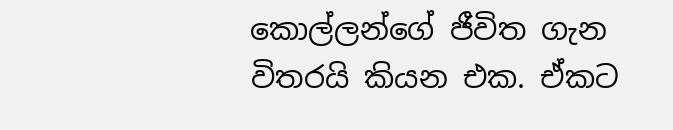කොල්ලන්ගේ ජීවිත ගැන විතරයි කියන එක. ඒකට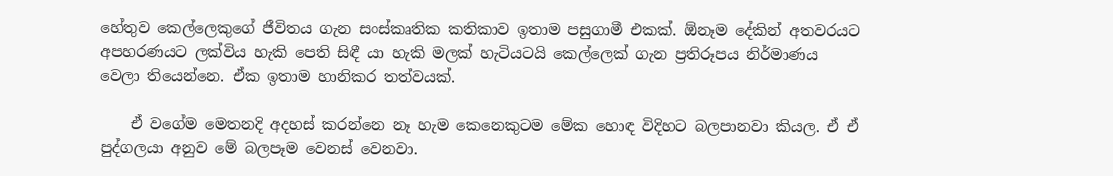හේතුව කෙල්ලෙකුගේ ජීවිතය ගැන සංස්කෘතික කතිකාව ඉතාම පසුගාමී එකක්. ඕනෑම දේකින් අතවරයට අපහරණයට ලක්විය හැකි පෙති සිඳී යා හැකි මලක් හැටියටයි කෙල්ලෙක් ගැන ප්‍රතිරූපය නිර්මාණය වෙලා තියෙන්නෙ. ඒක ඉතාම හානිකර තත්වයක්.

    ඒ වගේම මෙතනදි අදහස් කරන්නෙ නෑ හැම කෙනෙකුටම මේක හොඳ විදිහට බලපානවා කියල. ඒ ඒ පුද්ගලයා අනුව මේ බලපෑම වෙනස් වෙනවා.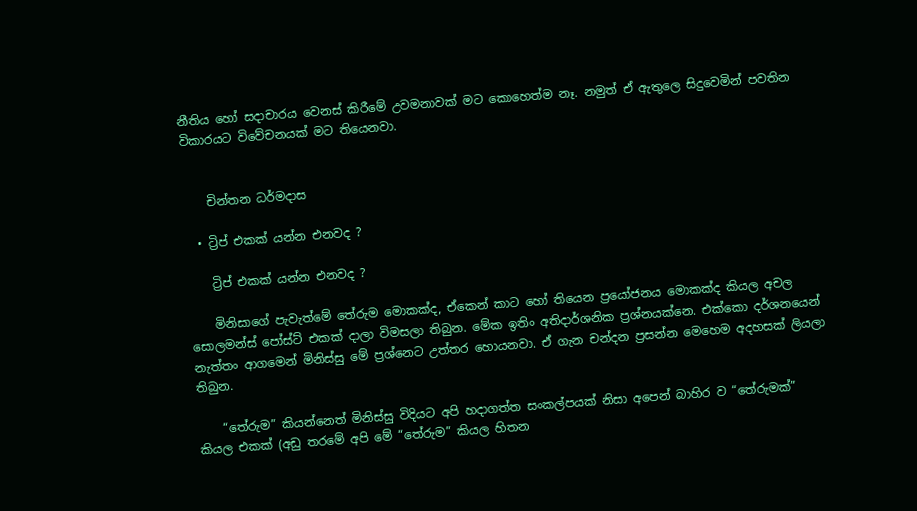නීතිය හෝ සදාචාරය වෙනස් කිරීමේ උවමනාවක් මට කොහෙත්ම නෑ. නමුත් ඒ ඇතුලෙ සිදුවෙමින් පවතින විකාරයට විවේචනයක් මට තියෙනවා.


    චින්තන ධර්මදාස

  • ට්‍රිප් එකක් යන්න එනවද ?

    ට්‍රිප් එකක් යන්න එනවද ?

    මිනිසාගේ පැවැත්මේ තේරුම මොකක්ද, ඒකෙන් කාට හෝ තියෙන ප්‍රයෝජනය මොකක්ද කියල අචල සොලමන්ස් පෝස්ට් එකක් දාලා විමසලා තිබුන. මේක ඉතිං අතිදාර්ශනික ප්‍රශ්නයක්නෙ. එක්කො දර්ශනයෙන් නැත්තං ආගමෙන් මිනිස්සු මේ ප්‍රශ්නෙට උත්තර හොයනවා. ඒ ගැන චන්දන ප්‍රසන්න මෙහෙම අදහසක් ලියලා තිබුන.

    “තේරුම” කියන්නෙත් මිනිස්සු විදියට අපි හදාගත්ත සංකල්පයක් නිසා අපෙන් බාහිර ව “තේරුමක්” කියල එකක් (අඩු තරමේ අපි මේ “තේරුම” කියල හිතන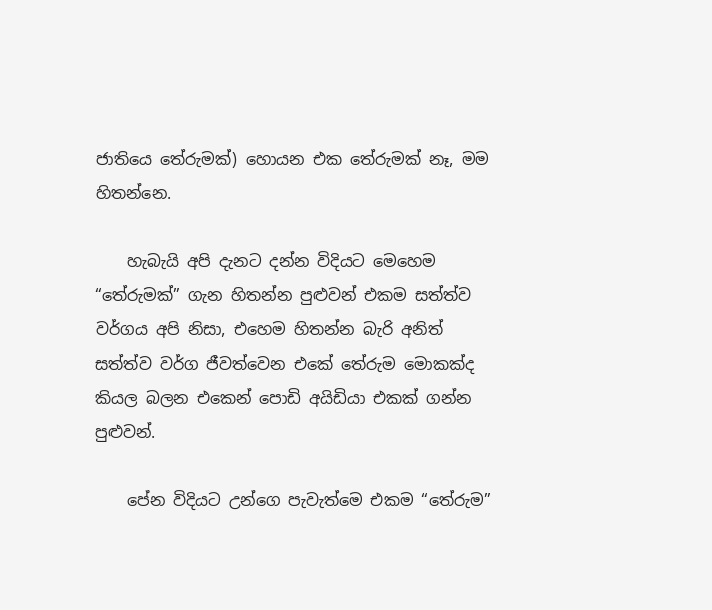ජාතියෙ තේරුමක්) හොයන එක තේරුමක් නෑ, මම හිතන්නෙ.

    හැබැයි අපි දැනට දන්න විදියට මෙහෙම “තේරුමක්” ගැන හිතන්න පුළුවන් එකම සත්ත්ව වර්ගය අපි නිසා, එහෙම හිතන්න බැරි අනිත් සත්ත්ව වර්ග ජීවත්වෙන එකේ තේරුම මොකක්ද කියල බලන එකෙන් පොඩි අයිඩියා එකක් ගන්න පුළුවන්.

    පේන විදියට උන්ගෙ පැවැත්මෙ එකම “තේරුම”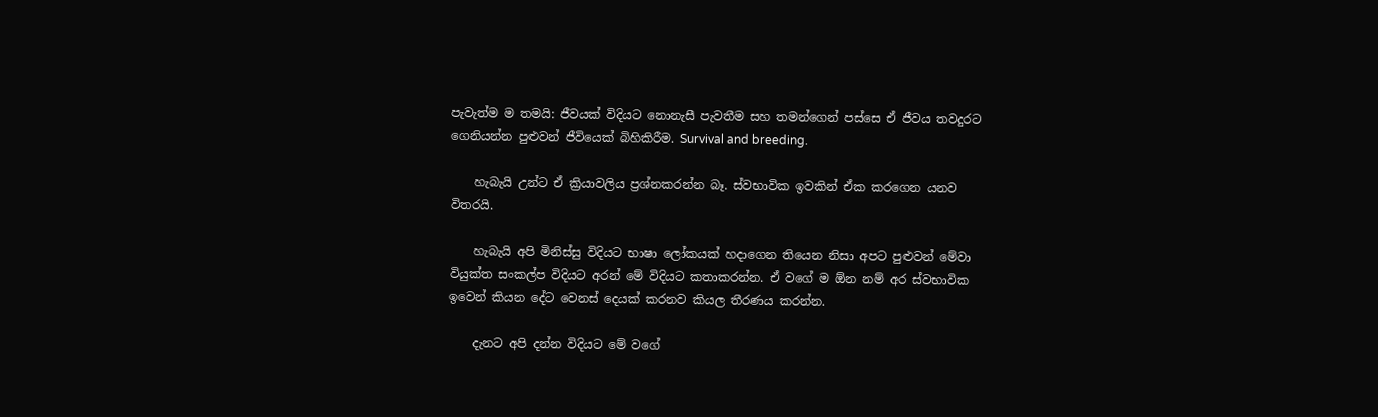පැවැත්ම ම තමයි: ජීවයක් විදියට නොනැසී පැවතීම සහ තමන්ගෙන් පස්සෙ ඒ ජීවය තවදුරට ගෙනියන්න පුළුවන් ජීවියෙක් බිහිකිරීම. Survival and breeding.

    හැබැයි උන්ට ඒ ක්‍රියාවලිය ප්‍රශ්නකරන්න බෑ. ස්වභාවික ඉවකින් ඒක කරගෙන යනව විතරයි.

    හැබැයි අපි මිනිස්සු විදියට භාෂා ලෝකයක් හදාගෙන තියෙන නිසා අපට පුළුවන් මේවා වියුක්ත සංකල්ප විදියට අරන් මේ විදියට කතාකරන්න. ඒ වගේ ම ඕන නම් අර ස්වභාවික ඉවෙන් කියන දේට වෙනස් දෙයක් කරනව කියල තීරණය කරන්න.

    දැනට අපි දන්න විදියට මේ වගේ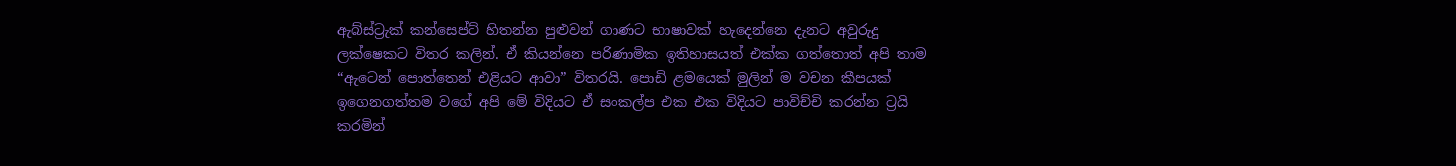ඇබ්ස්ට්‍රැක් කන්සෙප්ට් හිතන්න පුළුවන් ගාණට භාෂාවක් හැදෙන්නෙ දැනට අවුරුදු ලක්ෂෙකට විතර කලින්. ඒ කියන්නෙ පරිණාමික ඉතිහාසයත් එක්ක ගත්තොත් අපි තාම “ඇටෙන් පොත්තෙන් එළියට ආවා” විතරයි. පොඩි ළමයෙක් මුලින් ම වචන කීපයක් ඉගෙනගත්තම වගේ අපි මේ විදියට ඒ සංකල්ප එක එක විදියට පාවිච්චි කරන්න ට්‍රයි කරමින්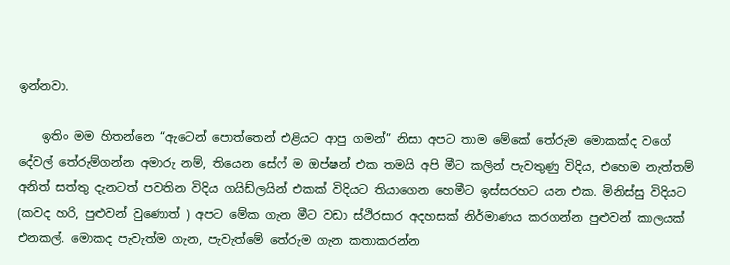ඉන්නවා.

    ඉතිං මම හිතන්නෙ “ඇටෙන් පොත්තෙන් එළියට ආපු ගමන්” නිසා අපට තාම මේකේ තේරුම මොකක්ද වගේ දේවල් තේරුම්ගන්න අමාරු නම්, තියෙන සේෆ් ම ඔප්ෂන් එක තමයි අපි මීට කලින් පැවතුණු විදිය, එහෙම නැත්තම් අනිත් සත්තු දැනටත් පවතින විදිය ගයිඩ්ලයින් එකක් විදියට තියාගෙන හෙමීට ඉස්සරහට යන එක. මිනිස්සු විදියට (කවද හරි, පුළුවන් වුණොත් ) අපට මේක ගැන මීට වඩා ස්ථිරසාර අදහසක් නිර්මාණය කරගන්න පුළුවන් කාලයක් එනකල්. මොකද පැවැත්ම ගැන, පැවැත්මේ තේරුම ගැන කතාකරන්න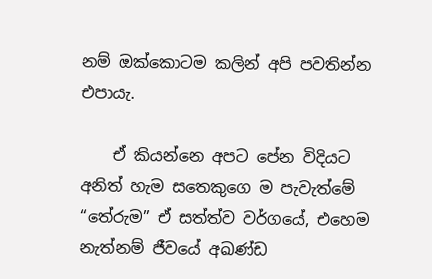නම් ඔක්කොටම කලින් අපි පවතින්න එපායැ.

    ඒ කියන්නෙ අපට පේන විදියට අනිත් හැම සතෙකුගෙ ම පැවැත්මේ “තේරුම” ඒ සත්ත්ව වර්ගයේ, එහෙම නැත්නම් ජීවයේ අඛණ්ඩ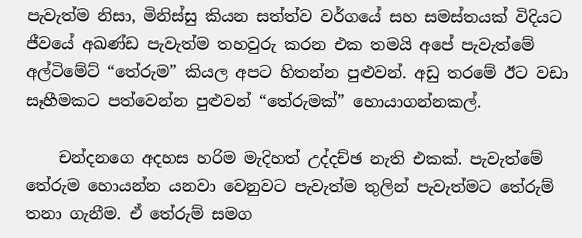පැවැත්ම නිසා, මිනිස්සු කියන සත්ත්ව වර්ගයේ සහ සමස්තයක් විදියට ජීවයේ අඛණ්ඩ පැවැත්ම තහවුරු කරන එක තමයි අපේ පැවැත්මේ අල්ටිමේට් “තේරුම” කියල අපට හිතන්න පුළුවන්. අඩු තරමේ ඊට වඩා සෑහීමකට පත්වෙන්න පුළුවන් “තේරුමක්” හොයාගන්නකල්.

    චන්දනගෙ අදහස හරිම මැදිහත් උද්දච්ඡ නැති එකක්. පැවැත්මේ තේරුම හොයන්න යනවා වෙනුවට පැවැත්ම තුලින් පැවැත්මට තේරුම් තනා ගැනීම. ඒ තේරුම් සමග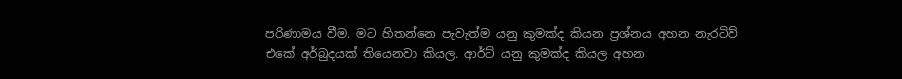පරිණාමය වීම. මට හිතන්නෙ පැවැත්ම යනු කුමක්ද කියන ප්‍රශ්නය අහන නැරටිව් එකේ අර්බුදයක් තියෙනවා කියල. ආර්ට් යනු කුමක්ද කියල අහන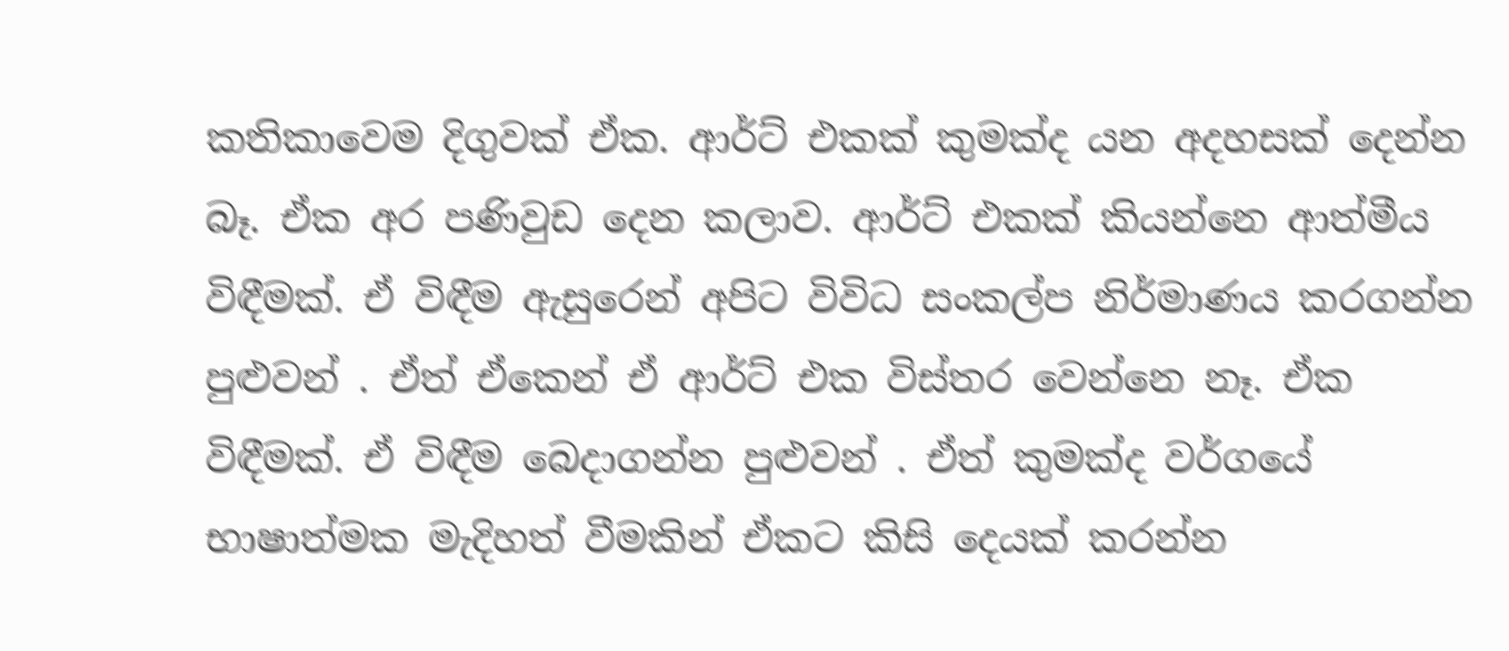කතිකාවෙම දිගුවක් ඒක. ආර්ට් එකක් කුමක්ද යන අදහසක් දෙන්න බෑ. ඒක අර පණිවුඩ දෙන කලාව. ආර්ට් එකක් කියන්නෙ ආත්මීය විඳීමක්. ඒ විඳීම ඇසුරෙන් අපිට විවිධ සංකල්ප නිර්මාණය කරගන්න පුළුවන් . ඒත් ඒකෙන් ඒ ආර්ට් එක විස්තර වෙන්නෙ නෑ. ඒක විඳීමක්. ඒ විඳීම බෙදාගන්න පුළුවන් . ඒත් කුමක්ද වර්ගයේ භාෂාත්මක මැදිහත් වීමකින් ඒකට කිසි දෙයක් කරන්න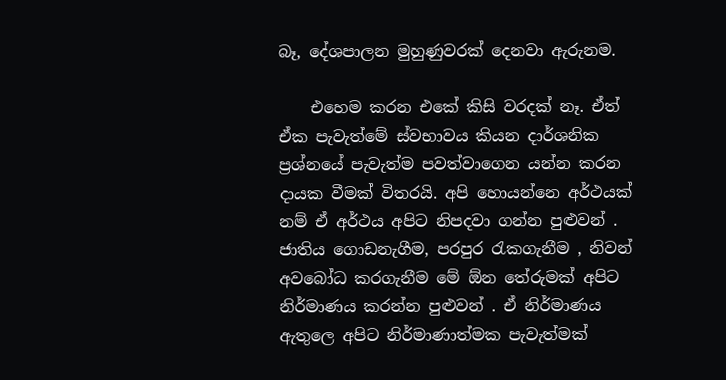බෑ, දේශපාලන මුහුණුවරක් දෙනවා ඇරුනම.

    එහෙම කරන එකේ කිසි වරදක් නෑ. ඒත් ඒක පැවැත්මේ ස්වභාවය කියන දාර්ශනික ප්‍රශ්නයේ පැවැත්ම පවත්වාගෙන යන්න කරන දායක වීමක් විතරයි. අපි හොයන්නෙ අර්ථයක් නම් ඒ අර්ථය අපිට නිපදවා ගන්න පුළුවන් . ජාතිය ගොඩනැගීම, පරපුර රැකගැනීම , නිවන් අවබෝධ කරගැනීම මේ ඕන තේරුමක් අපිට නිර්මාණය කරන්න පුළුවන් . ඒ නිර්මාණය ඇතුලෙ අපිට නිර්මාණාත්මක පැවැත්මක්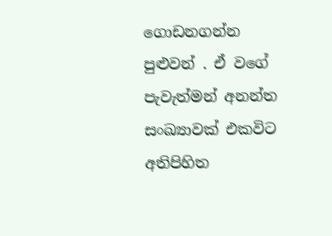ගොඩනගන්න පුළුවන් . ඒ වගේ පැවැත්මන් අනන්ත සංඛ්‍යාවක් එකවිට අතිපිහිත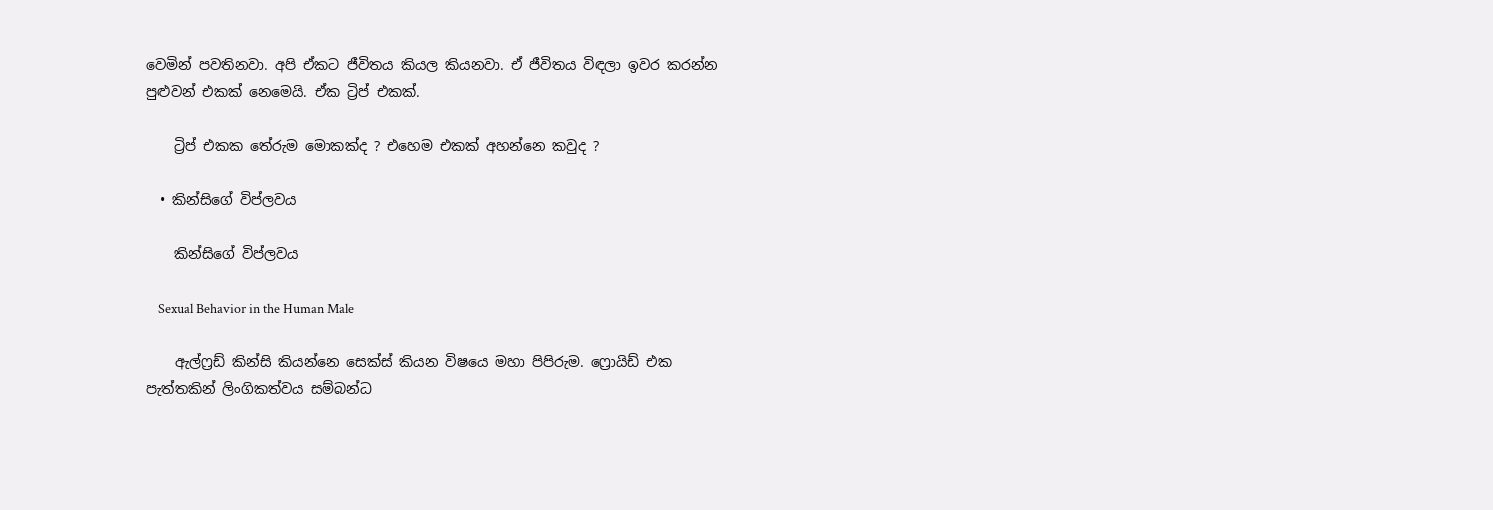වෙමින් පවතිනවා. අපි ඒකට ජීවිතය කියල කියනවා. ඒ ජීවිතය විඳලා ඉවර කරන්න පුළුවන් එකක් නෙමෙයි. ඒක ට්‍රිප් එකක්.

    ට්‍රිප් එකක තේරුම මොකක්ද ? එහෙම එකක් අහන්නෙ කවුද ?

  • කින්සිගේ විප්ලවය

    කින්සිගේ විප්ලවය

    Sexual Behavior in the Human Male

    ඇල්ෆ්‍රඩ් කින්සි කියන්නෙ සෙක්ස් කියන විෂයෙ මහා පිපිරුම. ෆ්‍රොයිඩ් එක පැත්තකින් ලිංගිකත්වය සම්බන්ධ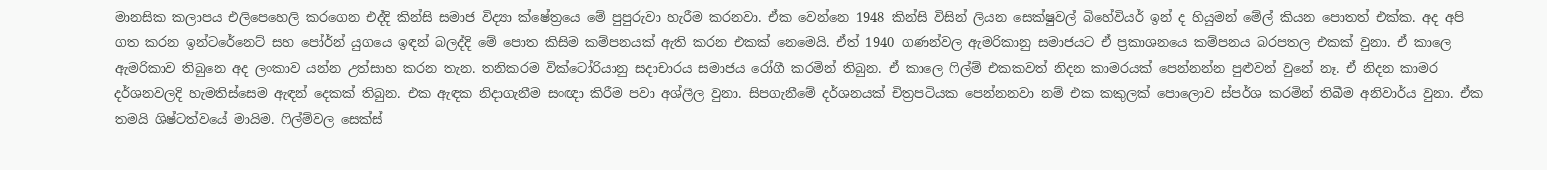මානසික කලාපය එලිපෙහෙලි කරගෙන එද්දි කින්සි සමාජ විද්‍යා ක්ෂේත්‍රයෙ මේ පුපුරුවා හැරීම කරනවා. ඒක වෙන්නෙ 1948 කින්සි විසින් ලියන සෙක්ෂුවල් බිහේවියර් ඉන් ද හියුමන් මේල් කියන පොතත් එක්ක. අද අපි ගත කරන ඉන්ටරේනෙට් සහ පෝර්න් යුගයෙ ඉඳන් බලද්දි මේ පොත කිසිම කම්පනයක් ඇති කරන එකක් නෙමෙයි. ඒත් 1940 ගණන්වල ඇමරිකානු සමාජයට ඒ ප්‍රකාශනයෙ කම්පනය බරපතල එකක් වුනා. ඒ කාලෙ ඇමරිකාව තිබුනෙ අද ලංකාව යන්න උත්සාහ කරන තැන. තනිකරම වික්ටෝරියානු සදාචාරය සමාජය රෝගී කරමින් තිබුන. ඒ කාලෙ ෆිල්ම් එකකවත් නිදන කාමරයක් පෙන්නන්න පුළුවන් වුනේ නෑ. ඒ නිදන කාමර දර්ශනවලදි හැමතිස්සෙම ඇඳන් දෙකක් තිබුන. එක ඇඳක නිදාගැනීම සංඥා කිරීම පවා අශ්ලීල වුනා. සිපගැනීමේ දර්ශනයක් චිත්‍රපටියක පෙන්නනවා නම් එක කකුලක් පොලොව ස්පර්ශ කරමින් තිබීම අනිවාර්ය වුනා. ඒක තමයි ශිෂ්ටත්වයේ මායිම. ෆිල්ම්වල සෙක්ස්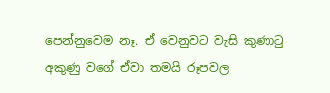පෙන්නුවෙම නෑ. ඒ වෙනුවට වැසි කුණාටු අකුණු වගේ ඒවා තමයි රූපවල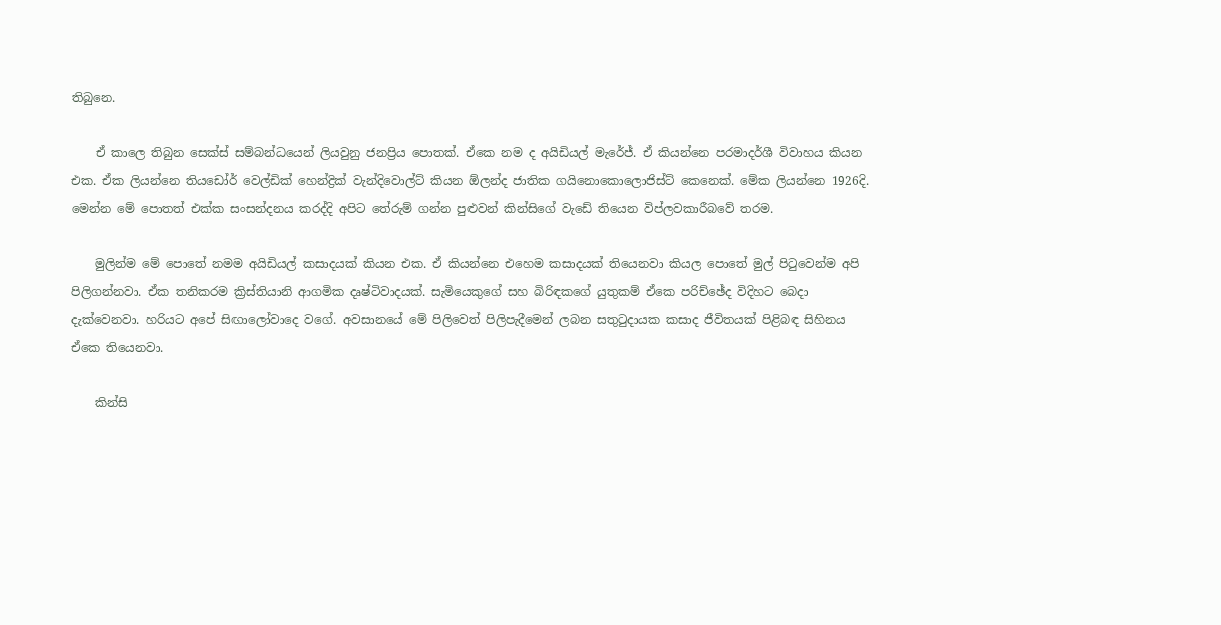තිබුනෙ.

    ඒ කාලෙ තිබුන සෙක්ස් සම්බන්ධයෙන් ලියවුනු ජනප්‍රිය පොතක්. ඒකෙ නම ද අයිඩියල් මැරේජ්. ඒ කියන්නෙ පරමාදර්ශී විවාහය කියන එක. ඒක ලියන්නෙ තියඩෝර් වෙල්ඩික් හෙන්ද්‍රික් වැන්දිවොල්ට් කියන ඕලන්ද ජාතික ගයිනොකොලොජිස්ට් කෙනෙක්. මේක ලියන්නෙ 1926දි. මෙන්න මේ පොතත් එක්ක සංසන්දනය කරද්දි අපිට තේරුම් ගන්න පුළුවන් කින්සිගේ වැඩේ තියෙන විප්ලවකාරීබවේ තරම.

    මුලින්ම මේ පොතේ නමම අයිඩියල් කසාදයක් කියන එක. ඒ කියන්නෙ එහෙම කසාදයක් තියෙනවා කියල පොතේ මුල් පිටුවෙන්ම අපි පිලිගන්නවා. ඒක තනිකරම ක්‍රිස්තියානි ආගමික දෘෂ්ටිවාදයක්. සැමියෙකුගේ සහ බිරිඳකගේ යුතුකම් ඒකෙ පරිච්ඡේද විදිහට බෙදා දැක්වෙනවා. හරියට අපේ සිඟා‍ලෝවාදෙ වගේ. අවසානයේ මේ පිලිවෙත් පිලිපැදීමෙන් ලබන සතුටුදායක කසාද ජීවිතයක් පිළිබඳ සිහිනය ඒකෙ තියෙනවා.

    කින්සි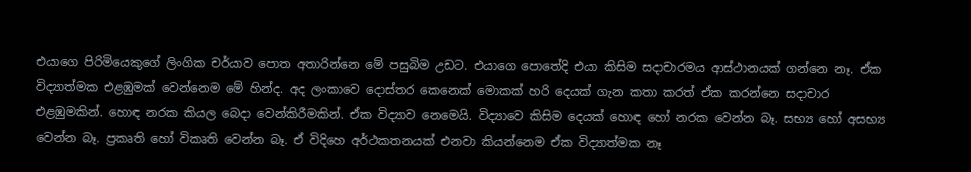එයාගෙ පිරිමියෙකුගේ ලිංගික චර්යාව පොත අතාරින්නෙ මේ පසුබිම උඩට. එයාගෙ පොතේදි එයා කිසිම සදාචාරමය ආස්ථානයක් ගන්නෙ නෑ. ඒක විද්‍යාත්මක එළඹුමක් වෙන්නෙම මේ හින්ද. අද ලංකාවෙ දොස්තර කෙනෙක් මොකක් හරි දෙයක් ගැන කතා කරත් ඒක කරන්නෙ සදාචාර එළඹුමකින්. හොඳ නරක කියල බෙදා වෙන්කිරීමකින්. ඒක විද්‍යාව නෙමෙයි. විද්‍යාවෙ කිසිම දෙයක් හොඳ හෝ නරක වෙන්න බෑ. සභ්‍ය හෝ අසභ්‍ය වෙන්න බෑ. ප්‍රකෘති හෝ විකෘති වෙන්න බෑ. ඒ විදිහෙ අර්ථකතනයක් එනවා කියන්නෙම ඒක විද්‍යාත්මක නෑ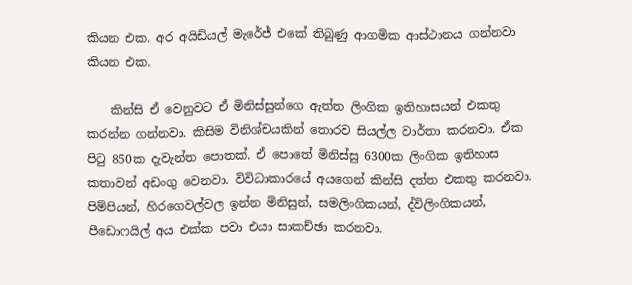කියන එක. අර අයිඩියල් මැරේජ් එකේ තිබුණු ආගමික ආස්ථානය ගන්නවා කියන එක.

    කින්සි ඒ වෙනුවට ඒ මිනිස්සුන්ගෙ ඇත්ත ලිංගික ඉතිහාසයන් එකතු කරන්න ගන්නවා. කිසිම විනිශ්චයකින් තොරව සියල්ල වාර්තා කරනවා. ඒක පිටු 850ක දැවැන්ත පොතක්. ඒ පොතේ මිනිස්සු 6300ක ලිංගික ඉතිහාස කතාවන් අඩංගු වෙනවා. විවිධාකාරයේ අයගෙන් කින්සි දත්ත එකතු කරනවා. පිම්පියන්, හිරගෙවල්වල ඉන්න මිනිසුන්, සමලිංගිකයන්, ද්විලිංගිකයන්, පීඩ‍ොෆයිල් අය එක්ක පවා එයා සාකච්ඡා කරනවා.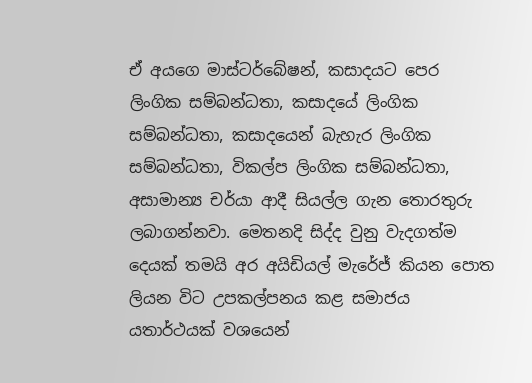ඒ අයගෙ මාස්ටර්බේෂන්, කසාදයට පෙර ලිංගික සම්බන්ධතා, කසාදයේ ලිංගික සම්බන්ධතා, කසාදයෙන් බැහැර ලිංගික සම්බන්ධතා, විකල්ප ලිංගික සම්බන්ධතා, අසාමාන්‍ය චර්යා ආදී සියල්ල ගැන තොරතුරු ලබාගන්නවා. මෙතනදි සිද්ද වුනු වැදගත්ම දෙයක් තමයි අර අයිඩියල් මැරේජ් කියන පොත ලියන විට උපකල්පනය කළ සමාජය යතාර්ථයක් වශයෙන්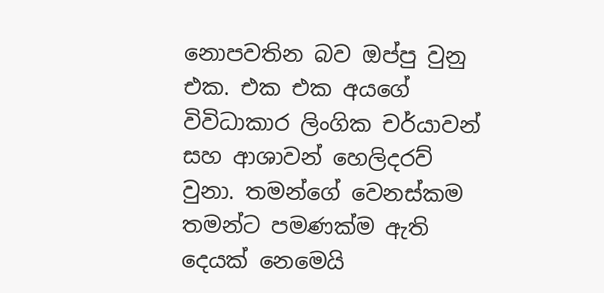නොපවතින බව ඔප්පු වුනු එක. එක එක අයගේ විවිධාකාර ලිංගික චර්යාවන් සහ ආශාවන් හෙලිදරව් වුනා. තමන්ගේ වෙනස්කම තමන්ට පමණක්ම ඇති දෙයක් නෙමෙයි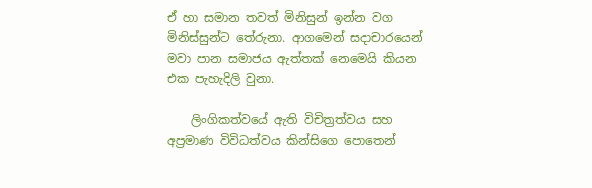ඒ හා සමාන තවත් මිනිසුන් ඉන්න වග මිනිස්සුන්ට තේරුනා. ආගමෙන් සදාචාරයෙන් මවා පාන සමාජය ඇත්තක් නෙමෙයි කියන එක පැහැදිලි වුනා.

    ලිංගිකත්වයේ ඇති විචිත්‍රත්වය සහ අප්‍රමාණ විවිධත්වය කින්සිගෙ පොතෙන්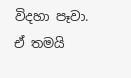විදහා පෑවා. ඒ තමයි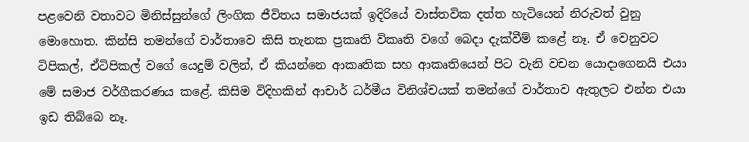පළවෙනි වතාවට මිනිස්සුන්ගේ ලිංගික ජීවිතය සමාජයක් ඉදිරියේ වාස්තවික දත්ත හැටියෙන් නිරුවත් වුනු මොහොත. කින්සි තමන්ගේ වාර්තාවෙ කිසි තැනක ප්‍රකෘති විකෘති වගේ බෙදා දැක්වීම් කළේ නෑ. ඒ වෙනුවට ටිපිකල්, ඒටිපිකල් ‍වගේ යෙදුම් වලින්, ඒ කියන්නෙ ආකෘතික සහ ආකෘතියෙන් පිට වැනි වචන යොදාගෙනයි එයා මේ සමාජ වර්ගීකරණය ‍කළේ. කිසිම විදිහකින් ආචාර් ධර්මීය විනිශ්චයක් තමන්ගේ වාර්තාව ඇතුලට එන්න එයා ඉඩ තිබ්බෙ නෑ.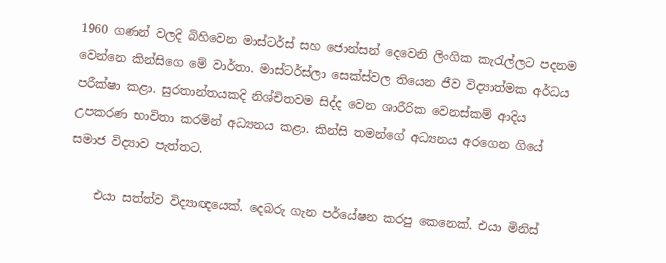1960 ගණන් වලදි බිහිවෙන මාස්ටර්ස් සහ ජොන්සන් දෙවෙනි ලිංගික කැරැල්ලට පදනම වෙන්නෙ කින්සිගෙ මේ වාර්තා. මාස්ටර්ස්ලා සෙක්ස්වල තියෙන ජීව විද්‍යාත්මක අර්ධය පරීක්ෂා කළා. සුරතාන්තයකදි නිශ්චිතවම සිද්ද වෙන ශාරීරික වෙනස්කම් ආදිය උපකරණ භාවිතා කරමින් අධ්‍යනය කළා. කින්සි තමන්ගේ අධ්‍යනය අරගෙන ගියේ සමාජ විද්‍යාව පැත්තට.

    එයා සත්ත්ව විද්‍යාඥයෙක්. දෙබරු ගැන පර්යේෂන කරපු කෙනෙක්. එයා මිනිස්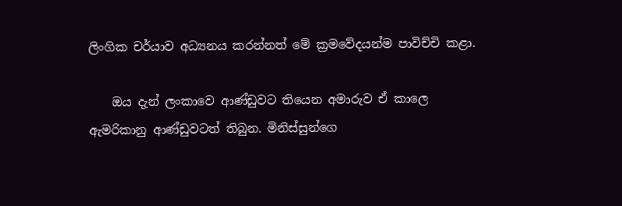ලිංගික චර්යාව අධ්‍යනය කරන්නත් මේ ක්‍රමවේදයන්ම පාවිච්චි කළා.

    ඔය දැන් ලංකාවෙ ආණ්ඩුවට තියෙන අමාරුව ඒ කාලෙ ඇමරිකානු ආණ්ඩුවටත් තිබුන. මිනිස්සුන්ගෙ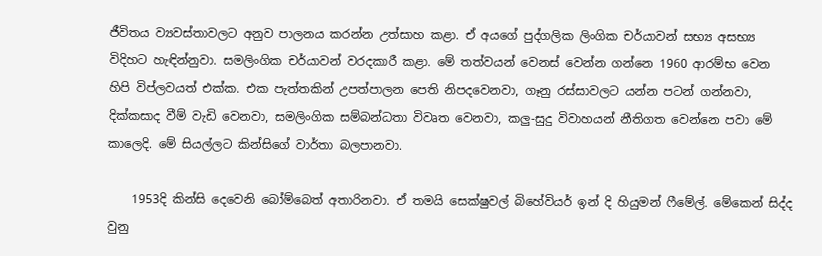ජීවිතය ව්‍යවස්තාවලට අනුව පාලනය කරන්න උත්සාහ කළා. ඒ අයගේ පුද්ගලික ලිංගික චර්යාවන් සභ්‍ය අසභ්‍ය විදිහට හැඳින්නුවා. සමලිංගික චර්යාවන් වරදකාරී කළා. මේ තත්වයන් වෙනස් වෙන්න ගන්නෙ 1960 ආරම්භ වෙන හිපි විප්ලවයත් එක්ක. එක පැත්තකින් උපත්පාලන පෙති නිපදවෙනවා, ගෑනු රස්සාවලට යන්න පටන් ගන්නවා, දික්කසාද වීම් වැඩි වෙනවා, සමලිංගික සම්බන්ධතා විවෘත වෙනවා, කලු-සුදු විවාහයන් නීතිගත වෙන්නෙ පවා මේ කාලෙදි. මේ සියල්ලට කින්සිගේ වාර්තා බලපානවා.

    1953දි කින්සි දෙවෙනි බෝම්බෙත් අතාරිනවා. ඒ තමයි සෙක්ෂුවල් බිහේවියර් ඉන් දි හියුමන් ෆීමේල්. මේකෙන් සිද්ද වුනු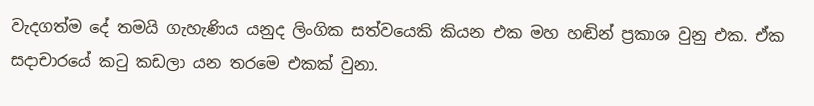වැදගත්ම දේ තමයි ගැහැණිය යනුද ලිංගික සත්වයෙකි කියන එක මහ හඬින් ප්‍රකාශ වුනු එක. ඒක සදාචාරයේ කටු කඩලා යන තරමෙ එකක් වුනා.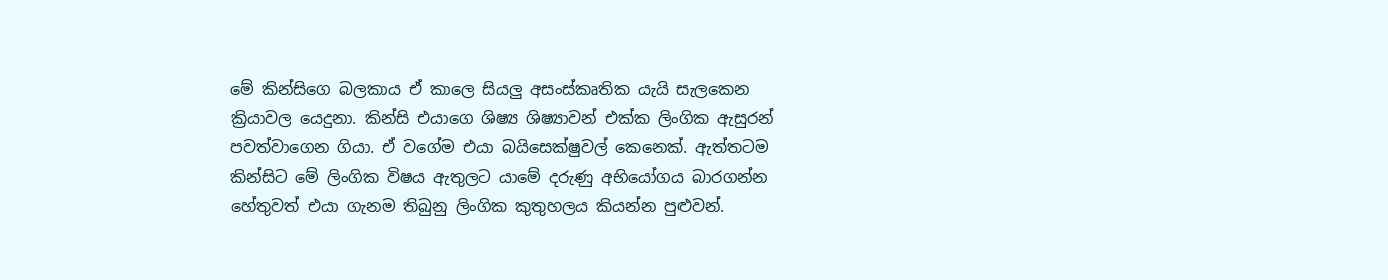මේ කින්සිගෙ බලකාය ඒ කාලෙ සියලු අසංස්කෘතික යැයි සැලකෙන ක්‍රියාවල යෙදුනා. කින්සි එයාගෙ ශිෂ්‍ය ශිෂ්‍යාවන් එක්ක ලිංගික ඇසුරන් පවත්වාගෙන ගියා. ඒ වගේම එයා බයිසෙක්ෂුවල් කෙනෙක්. ඇත්තටම කින්සිට මේ ලිංගික විෂය ඇතුලට යාමේ දරුණු අභියෝගය බාරගන්න හේතුවත් එයා ගැනම තිබුනු ලිංගික කුතුහලය කියන්න පුළුවන්.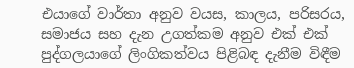එයාගේ වාර්තා අනුව වයස, කාලය, පරිසරය, සමාජය සහ දැන උගත්කම අනුව එක් එක් පුද්ගලයාගේ ලිංගිකත්වය පිළිබඳ දැනීම විඳීම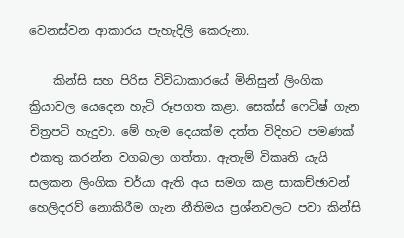වෙනස්වන ආකාරය පැහැදිලි කෙරුනා.

    කින්සි සහ පිරිස විවිධාකාරයේ මිනිසුන් ලිංගික ක්‍රියාවල යෙදෙන හැටි රූපගත කළා. සෙක්ස් ෆෙටිෂ් ගැන චිත්‍රපටි හැදුවා. මේ හැම දෙයක්ම දත්ත විදිහට පමණක් එකතු කරන්න වගබලා ගත්තා. ඇතැම් විකෘති යැයි සලකන ලිංගික චර්යා ඇති අය සමග කළ සාකච්ඡාවන් හෙලිදරව් නොකිරීම ගැන නීතිමය ප්‍රශ්නවලට පවා කින්සි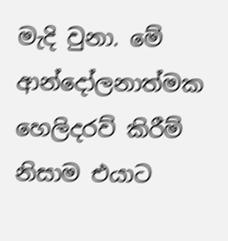මැදි වුනා. මේ ආන්දෝලනාත්මක හෙලිදරව් කිරීම් නිසාම එයාට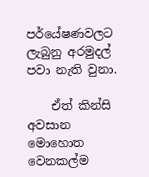පර්යේෂණවලට ලැබුනු අරමුදල් පවා නැති වුනා.

    ඒත් කින්සි අවසාන මොහොත වෙනකල්ම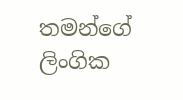තමන්ගේ ලිංගික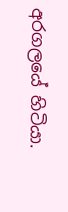අරගලයේ හිටියා.